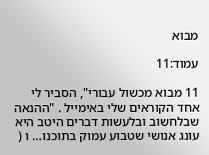מבוא

עמוד:11

11 מבוא מכשול עבורי", הסביר לי אחד הקוראים שלי באימייל . "ההנאה שבלחשוב ובלעשות דברים היטב היא עונג אנושי שטבוע עמוק בתוכנו… ו (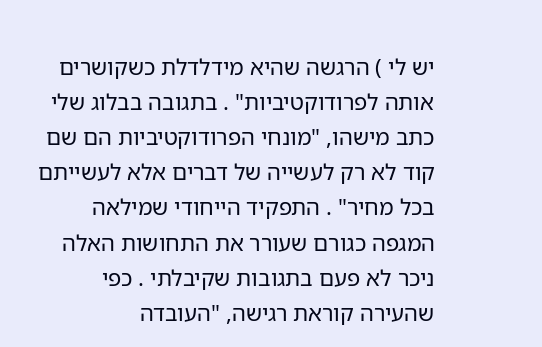יש לי ) הרגשה שהיא מידלדלת כשקושרים אותה לפרודוקטיביות" . בתגובה בבלוג שלי כתב מישהו, "מונחי הפרודוקטיביות הם שם קוד לא רק לעשייה של דברים אלא לעשייתם בכל מחיר" . התפקיד הייחודי שמילאה המגפה כגורם שעורר את התחושות האלה ניכר לא פעם בתגובות שקיבלתי . כפי שהעירה קוראת רגישה, "העובדה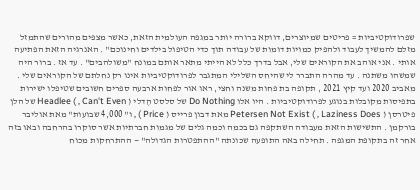שפרודוקטיביות = פריטים שמיוצרים, דווקא ברורה יותר במגפה העולמית הזאת, כאשר מצפים מהורים שהתמזל מזלם להמשיך לעבוד ולהפיק כמויות דומות של עבודה תוך כדי הטיפול בילדים וחינוכם" . האנרגיה הזאת הפתיעה אותי . אני אוהב את הקוראים שלי, אבל בדרך כלל לא הייתי מתאר אותם במונח "משולהבים" . עד אז . ברור היה שמשהו משתנה . עד מהרה התברר לי שהיחס השלילי המתגבר לפרודוקטיביות אינו רק נחלתם של הקוראים שלי . מאביב 2020 ועד קיץ 2021 , תקופה בת פחות משנה וחצי, ראו אור לפחות ארבעה ספרים חשובים שטיפלו ישירות בתפיסות מקובלות בנוגע לפרודוקטיביות . היו אלו Do Nothing של סלסט הֶדלי ( Can't Even , ) Headlee של הלן פיטרסן ( Laziness Does , ) Petersen Not Exist מאת דבון פרייס ( Price ) , ו" 4,000 שבועות" מאת אוליבר בורקמן . התשישות הזאת מעבודה השתקפה גם בכמה וכמה גלים של מגמות חברתיות אשר סוקרו בהרחבה ובאו בזה אחר זה בתקופת המגפה . תחילה באה התופעה שכונתה "ההתפטרות הגדולה" — ההתרחקות מכוח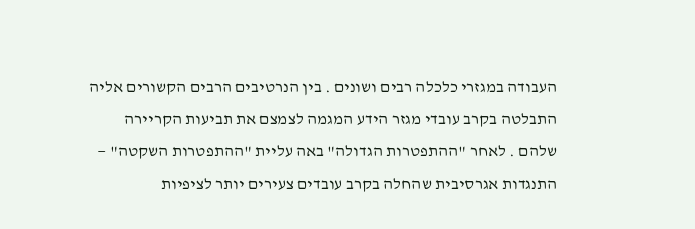העבודה במגזרי כלכלה רבים ושונים . בין הנרטיבים הרבים הקשורים אליה התבלטה בקרב עובדי מגזר הידע המגמה לצמצם את תביעות הקריירה שלהם . לאחר "ההתפטרות הגדולה" באה עליית "ההתפטרות השקטה" — התנגדות אגרסיבית שהחלה בקרב עובדים צעירים יותר לציפיות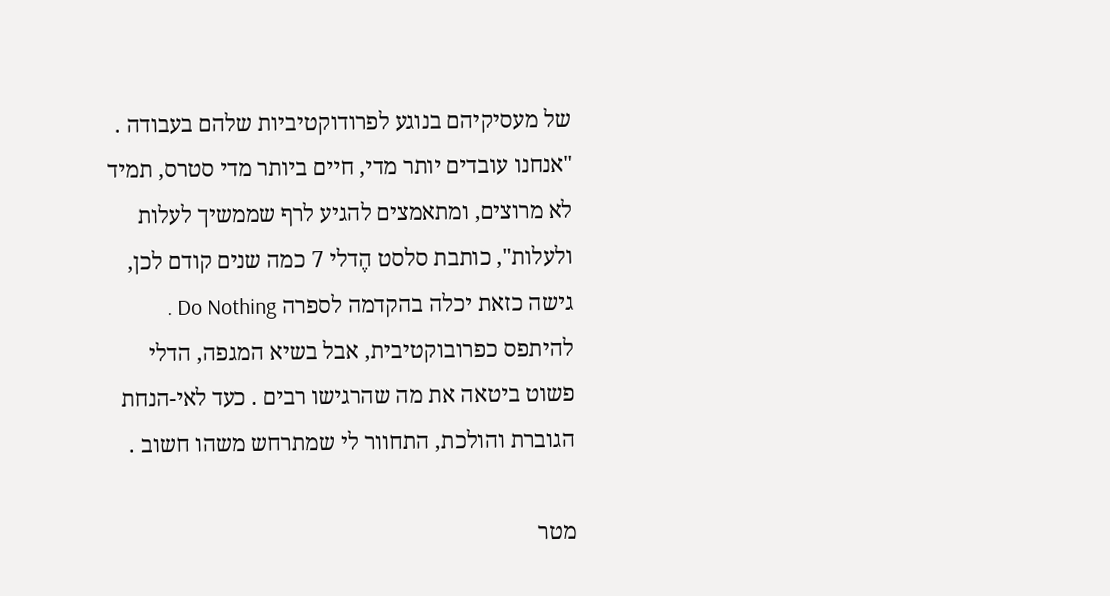של מעסיקיהם בנוגע לפרודוקטיביות שלהם בעבודה . "אנחנו עובדים יותר מדי, חיים ביותר מדי סטרס, תמיד לא מרוצים, ומתאמצים להגיע לרף שממשיך לעלות ולעלות", כותבת סלסט הֶדלי 7 כמה שנים קודם לכן, גישה כזאת יכלה בהקדמה לספרה Do Nothing . להיתפס כפרובוקטיבית, אבל בשיא המגפה, הדלי פשוט ביטאה את מה שהרגישו רבים . כעד לאי-הנחת הגוברת והולכת, התחוור לי שמתרחש משהו חשוב .

מטר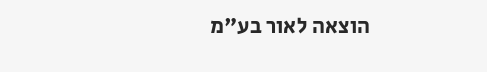הוצאה לאור בע"מ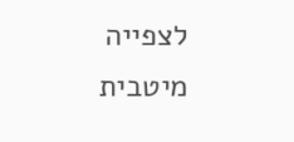לצפייה מיטבית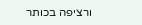ורציפה בכותר